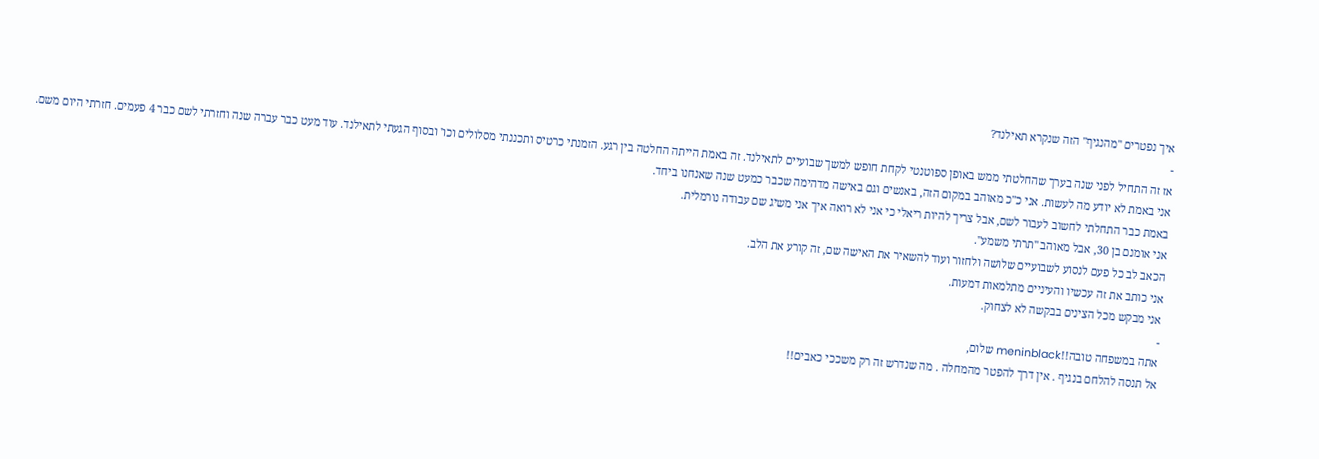איך נפטרים "מהנגיף" הזה שנקרא תאילנד?
-
אז זה התחיל לפני שנה בערך שהחלטתי ממש באופן ספוטנטי לקחת חופש למשך שבועיים לתאילנד. זה באמת הייתה החלטה בין רגע. הזמנתי כרטיס ותכננתי מסלולים וכו' ובסוף הגעתי לתאילנד. עוד מעט כבר עברה שנה וחזרתי לשם כבר 4 פעמים. חזרתי היום משם.
אני באמת לא יודע מה לעשות. אני כ"כ מאוהב במקום הזה, באנשים וגם באישה מדהימה שכבר כמעט שנה שאנחנו ביחד.
באמת כבר התחלתי לחשוב לעבור לשם, אבל צריך להיות ריאלי כי אני לא רואה איך אני משיג שם עבודה נורמלית.
אני אומנם בן 30, אבל מאוהב "תרתי משמע".
הכאב לב כל פעם לנסוע לשבועיים שלושה ולחזור ועוד להשאיר את האישה שם, זה קורע את הלב.
אני כותב את זה עכשיו והעיניים מתלמאות דמעות.
אני מבקש מכל הצינים בבקשה לא לצחוק.
-
אתה במשפחה טובה!!meninblack שלום,
אל תנסה להלחם בנגיף . אין דרך להפטר מהמחלה . מה שנדרש זה רק משככי כאבים!!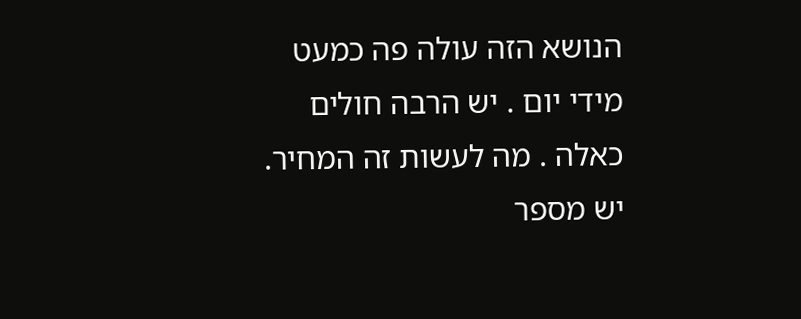הנושא הזה עולה פה כמעט מידי יום . יש הרבה חולים כאלה . מה לעשות זה המחיר.
יש מספר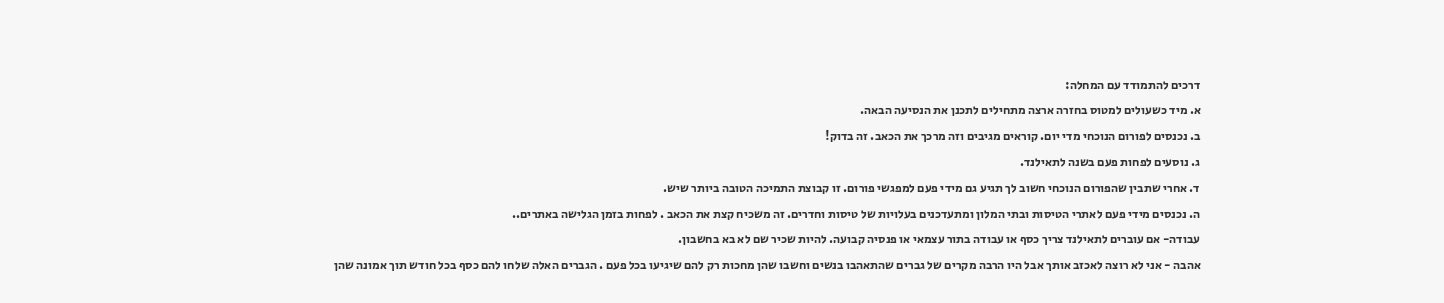דרכים להתמודד עם המחלה:
א. מיד כשעולים למטוס בחזרה ארצה מתחילים לתכנן את הנסיעה הבאה.
ב. נכנסים לפורום הנוכחי מדי יום. קוראים מגיבים וזה מרכך את הכאב. זה בדוק!
ג. נוסעים לפחות פעם בשנה לתאילנד.
ד. אחרי שתבין שהפורום הנוכחי חשוב לך תגיע גם מידי פעם למפגשי פורום. זו קבוצת התמיכה הטובה ביותר שיש.
ה. נכנסים מידי פעם לאתרי הטיסות ובתי המלון ומתעדכנים בעלויות של טיסות וחדרים. זה משכיח קצת את הכאב . לפחות בזמן הגלישה באתרים..
עבודה- אם עוברים לתאילנד צריך כסף או עבודה בתור עצמאי או פנסיה קבועה. להיות שכיר שם לא בא בחשבון.
אהבה - אני לא רוצה לאכזב אותך אבל היו הרבה מקרים של גברים שהתאהבו בנשים וחשבו שהן מחכות רק להם שיגיעו בכל פעם . הגברים האלה שלחו להם כסף בכל חודש תוך אמונה שהן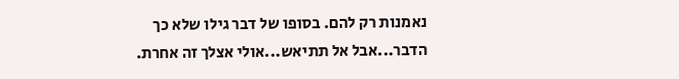נאמנות רק להם. בסופו של דבר גילו שלא כך הדבר...אבל אל תתיאש...אולי אצלך זה אחרת.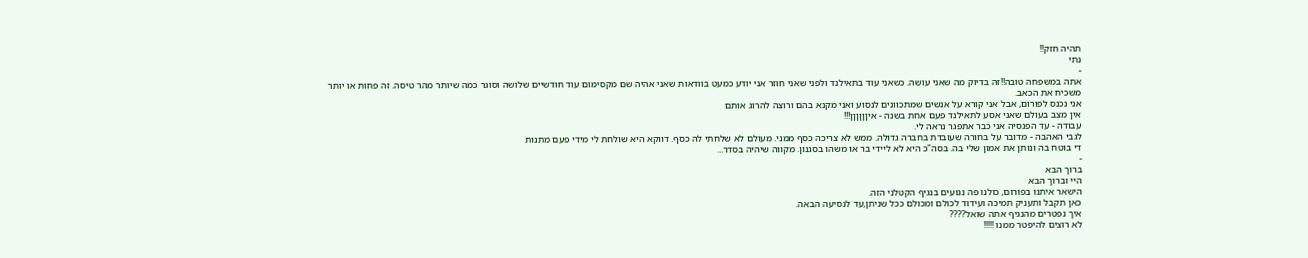תהיה חזק!!
נתי
-
אתה במשפחה טובה!!זה בדיוק מה שאני עושה. כשאני עוד בתאילנד ולפני שאני חוזר אני יודע כמעט בוודאות שאני אהיה שם מקסימום עוד חודשיים שלושה וסוגר כמה שיותר מהר טיסה. זה פחות או יותר משכיח את הכאב.
אני נכנס לפורום, אבל אני קורא על אנשים שמתכוונים לנסוע ואני מקנא בהם ורוצה להרוג אותם
אין מצב בעולם שאני אסע לתאילנד פעם אחת בשנה - איןןןןןן!!!
עבודה - עד הפנסיה אני כבר אתפגר נראה לי.
לגבי האהבה - מדובר על בחורה שעובדת בחברה גדולה. ממש לא צריכה כסף ממני. מעולם לא שלחתי לה כסף. דווקא היא שולחת לי מידי פעם מתנות
די בוטח בה ונותן את אמון שלי בה. בסה"כ היא לא ליידי בר או משהו בסגנון. מקווה שיהיה בסדר...
-
ברוך הבא
היי וברוך הבא
הישאר איתנו בפורום, כולנו פה נגועים בנגיף הקטלני הזה.
כאן תקבל ותעניק תמיכה ועידוד לכולם ומכולם ככל שניתן,עד לנסיעה הבאה.
איך נפטרים מהנגיף אתה שואל????
לא רוצים להיפטר ממנו !!!!!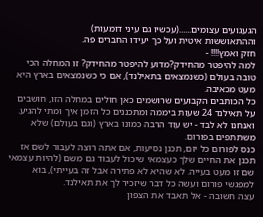הגעגועים עצומים......(עכשיו גם עיני דומעות)
וההתאוששות איטית ועל כך יעידו החברים פה.
חזק ואמץ!!!! -
למה להיפטר מהחידק?מדוע להיפטר מהחידק? זו המחלה הכי טובה בעולם (כשנמצאים בתאילנד), אם כי כשנמצאים בארץ היא מעט מכאיבה.
כל הכותבים הקבועים שרושמים כאן חולים במחלה הזו, חושבים על תאילנד 24 שעות ביממה ומתכננים כל הזמן איך ומתי להגיע. ואנחנו לא לבד - יש עוד הרבה כמונו בארץ (וגם בעולם) שלא משתתפים בפורום.
כנס לפורום כל יום, תכנן נסיעות, אם אתה רוצה לעבור לשם אז תכנן את החיים שלך כעצמאי שיכול לעבוד גם משם (להיות עצמאי שם זו מעט בעייה. לא שהיא לא פתירה אבל זה בעייתי), בוא למפגשי פורום ועשה כל דבר שיזכיר לך את תאילנד.
עצה חשובה - אל תאבד את הצפון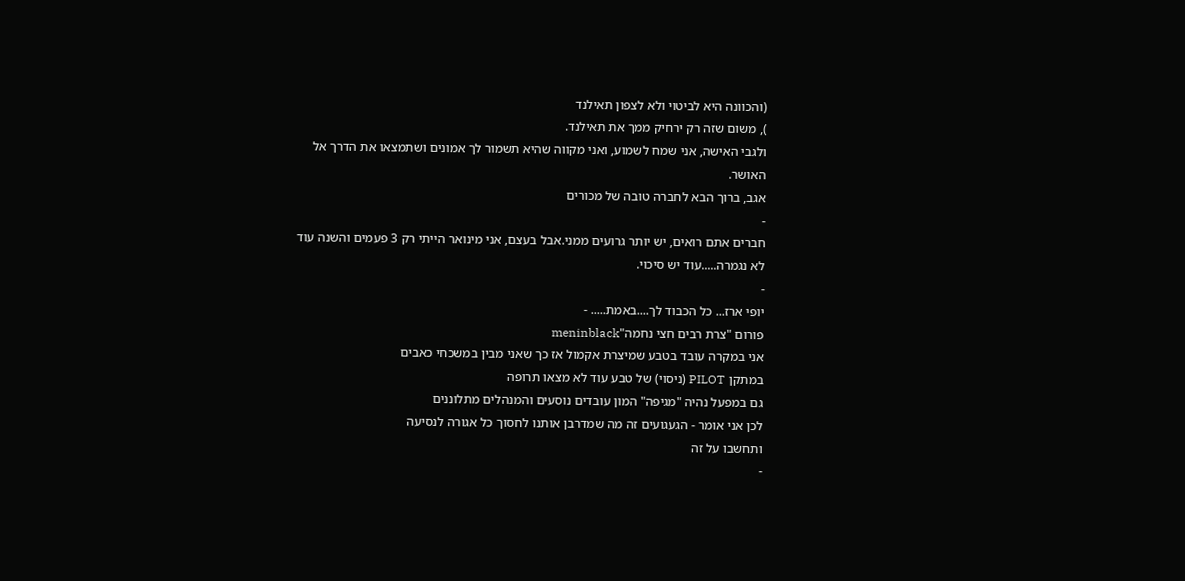(והכוונה היא לביטוי ולא לצפון תאילנד
), משום שזה רק ירחיק ממך את תאילנד.
ולגבי האישה, אני שמח לשמוע, ואני מקווה שהיא תשמור לך אמונים ושתמצאו את הדרך אל האושר.
אגב, ברוך הבא לחברה טובה של מכורים
-
חברים אתם רואים, יש יותר גרועים ממני.אבל בעצם, אני מינואר הייתי רק 3 פעמים והשנה עוד לא נגמרה.....עוד יש סיכוי.
-
יופי ארז... כל הכבוד לך....באמת..... -
פורום "צרת רבים חצי נחמה"meninblack
אני במקרה עובד בטבע שמיצרת אקמול אז כך שאני מבין במשכחי כאבים
במתקן PILOT (ניסוי) של טבע עוד לא מצאו תרופה
גם במפעל נהיה "מגיפה" המון עובדים נוסעים והמנהלים מתלוננים
לכן אני אומר - הגעגועים זה מה שמדרבן אותנו לחסוך כל אגורה לנסיעה
ותחשבו על זה
-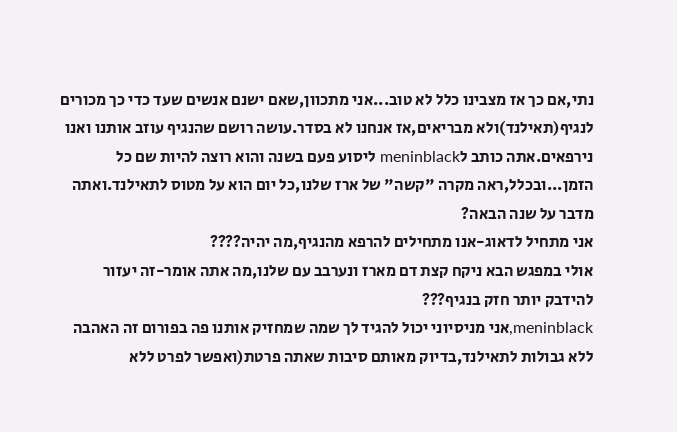נתי,אם כך אז מצבינו כלל לא טוב...אני מתכוון,שאם ישנם אנשים שעד כדי כך מכורים לנגיף(תאילנד)ולא מבריאים,אז אנחנו לא בסדר.עושה רושם שהנגיף עוזב אותנו ואנו נירפאים.אתה כותב לmeninblack ליסוע פעם בשנה והוא רוצה להיות שם כל הזמן...ובכלל,ראה מקרה "קשה" של ארז שלנו,כל יום הוא על מטוס לתאילנד.ואתה מדבר על שנה הבאה?
אני מתחיל לדאוג-אנו מתחילים להרפא מהנגיף,מה יהיה????
אולי במפגש הבא ניקח קצת דם מארז ונערבב עם שלנו,מה אתה אומר-זה יעזור להידבק יותר חזק בנגיף???
meninblack,אני מניסיוני יכול להגיד לך שמה שמחזיק אותנו פה בפורום זה האהבה ללא גבולות לתאילנד,בדיוק מאותם סיבות שאתה פרטת(ואפשר לפרט ללא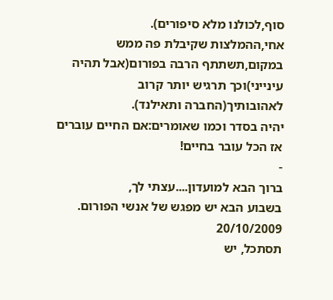סוף,לכולנו מלא סיפורים).
אחי,ההמלצות שקיבלת פה ממש במקום,תשתתף הרבה בפורום(אבל תהיה עינייני)וכך תרגיש יותר קרוב לאהובותיך(החברה ותאילנד).
יהיה בסדר וכמו שאומרים:אם החיים עוברים אז הכל עובר בחיים!
-
ברוך הבא למועדון....עצתי לך,
בשבוע הבא יש מפגש של אנשי הפורום. 20/10/2009
תסתכל, יש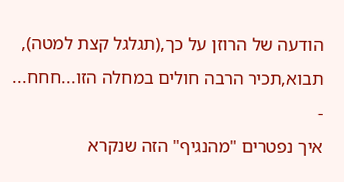הודעה של הרוזן על כך,(תגלגל קצת למטה), תבוא,תכיר הרבה חולים במחלה הזו...חחח...
-
איך נפטרים "מהנגיף" הזה שנקרא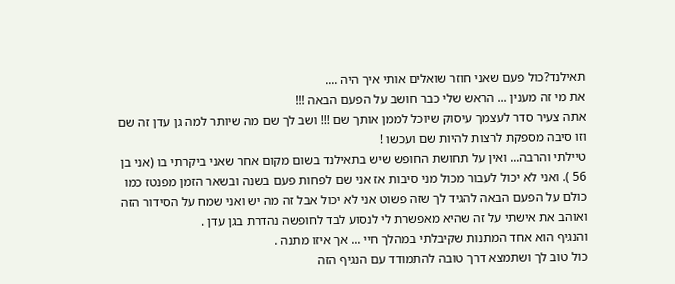תאילנד?כול פעם שאני חוזר שואלים אותי איך היה ....
את מי זה מענין ... הראש שלי כבר חושב על הפעם הבאה !!!
אתה צעיר סדר לעצמך עיסוק שיוכל לממן אותך שם !!! ושב לך שם מה שיותר למה גן עדן זה שם וזו סיבה מספקת לרצות להיות שם ועכשו !
טיילתי והרבה... ואין על תחושת החופש שיש בתאילנד בשום מקום אחר שאני ביקרתי בו (אני בן 56 ). ואני לא יכול לעבור מכול מני סיבות אז אני שם לפחות פעם בשנה ובשאר הזמן מפנטז כמו כולם על הפעם הבאה להגיד לך שזה פשוט אני לא יכול אבל זה מה יש ואני שמח על הסידור הזה ואוהב את אישתי על זה שהיא מאפשרת לי לנסוע לבד לחופשה נהדרת בגן עדן .
והנגיף הוא אחד המתנות שקיבלתי במהלך חיי ... אך איזו מתנה .
כול טוב לך ושתמצא דרך טובה להתמודד עם הנגיף הזה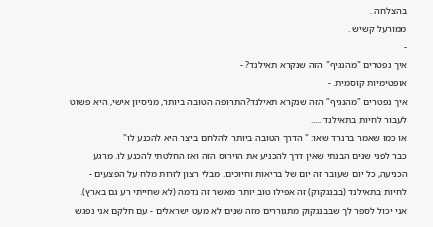בהצלחה .
ממורעל קשיש .
-
איך נפטרים "מהנגיף" הזה שנקרא תאילנד? -
אופטימיות קוסמית. -
איך נפטרים "מהנגיף" הזה שנקרא תאילנד?התרופה הטובה ביותר, מניסיון אישי, היא פשוט לעבור לחיות בתאילנד .....
או כמו שאמר ברנרד שאו: " הדרך הטובה ביותר להלחם ביצר היא להכנע לו"
כבר לפני שנים הבנתי שאין דרך להכניע את הוירוס הזה ואז החלטתי להכנע לו. מרגע הכניעה, כל יום שעובר זה יום של בריאות וחיוכים. מבלי רצון לזרות מלח על הפצעים - לחיות בתאילנד (בבנגקוק) זה אפילו טוב יותר מאשר זה נדמה (לא שחייתי רע גם בארץ).
אני יכול לספר לך שבבנגקוק מתגוררים מזה שנים לא מעט ישראלים - עם חלקם אני נפגש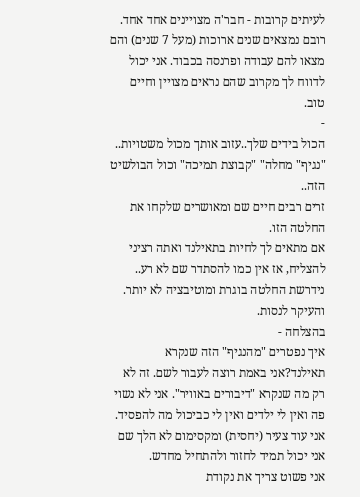לעיתים קרובות - חבר'ה מצויינים אחד אחד. רובם נמצאים שנים ארוכות (מעל 7 שנים) והם מצאו להם עבודה ופרנסה בכבוד. אני יכול לדווח לך מקרוב שהם נראים מצויין וחיים טוב.
-
הכול בידים שלך..עזוב אותך מכול משטויות.. "נגיף" מחלה" "קבוצת תמיכה" וכול הבולשיט הזה..
זרים רבים חיים שם ומאושרים שלקחו את החלטה הזו.
אם מתאים לך לחיות בתאילנד ואתה רציני להצליח, אז אין כמו להסתדר שם לא רע.. נידרשת החלטה בוגרת ומוטיבציה לא יותר.
והעיקר לנסות.
בהצלחה -
איך נפטרים "מהנגיף" הזה שנקרא תאילנד?אני באמת רוצה לעבור לשם. זה לא רק מה שנקרא "דיבורים באוויר". אני לא נשוי פה ואין לי ילדים ואין לי כביכול מה להפסיד. אני עוד צעיר (יחסית) ומקסימום לא הלך שם אני יכול תמיד לחזור ולהתחיל מחדש.
אני פשוט צריך את נקודת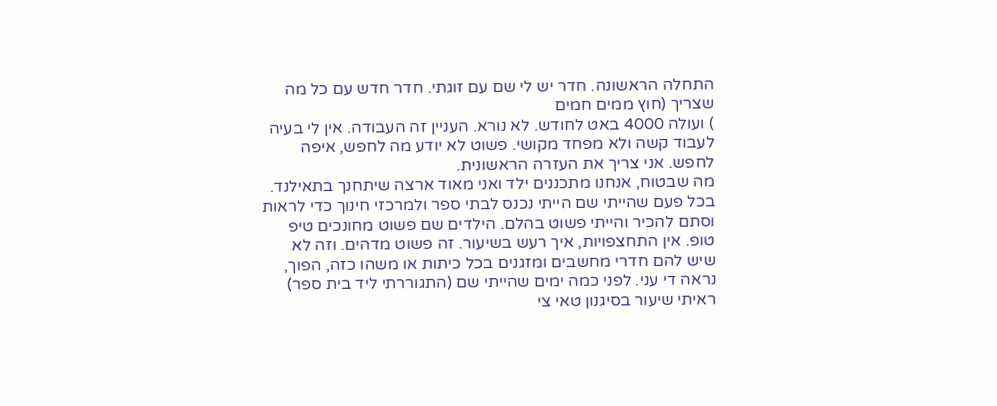התחלה הראשונה. חדר יש לי שם עם זוגתי. חדר חדש עם כל מה שצריך (חוץ ממים חמים
) ועולה 4000 באט לחודש. לא נורא. העניין זה העבודה. אין לי בעיה לעבוד קשה ולא מפחד מקושי. פשוט לא יודע מה לחפש, איפה לחפש. אני צריך את העזרה הראשונית.
מה שבטוח, אנחנו מתכננים ילד ואני מאוד ארצה שיתחנך בתאילנד. בכל פעם שהייתי שם הייתי נכנס לבתי ספר ולמרכזי חינוך כדי לראות וסתם להכיר והייתי פשוט בהלם. הילדים שם פשוט מחונכים טיפ טופ. אין התחצפויות, איך רעש בשיעור. זה פשוט מדהים. וזה לא שיש להם חדרי מחשבים ומזגנים בכל כיתות או משהו כזה, הפוך, נראה די עני. לפני כמה ימים שהייתי שם (התגוררתי ליד בית ספר) ראיתי שיעור בסיגנון טאי צי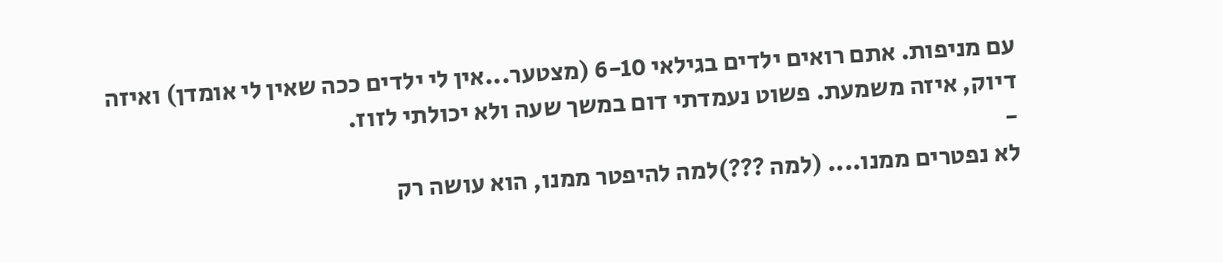עם מניפות. אתם רואים ילדים בגילאי 6-10 (מצטער...אין לי ילדים ככה שאין לי אומדן) ואיזה דיוק, איזה משמעת. פשוט נעמדתי דום במשך שעה ולא יכולתי לזוז.
-
לא נפטרים ממנו.... (למה ???)למה להיפטר ממנו, הוא עושה רק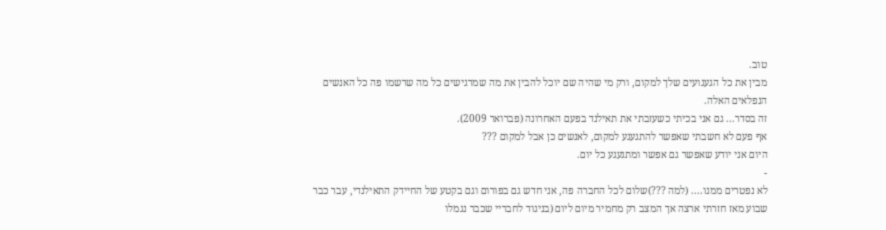טוב.
מבין את כל הגעגועים שלך למקום, ורק מי שהיה שם יוכל להבין את מה שמרגישים כל מה שרשמו פה כל האנשים הנפלאים האלה.
זה בסדר... גם אני בכיתי כשעזבתי את תאילנד בפעם האחרונה (פברואר 2009).
אף פעם לא חשבתי שאפשר להתגעגע למקום, לאנשים כן אבל למקום ???
היום אני יודע שאפשר גם אפשר ומתגעגע כל יום.
-
לא נפטרים ממנו.... (למה ???)שלום לכל החברה פה, אני חדש גם בפורום וגם בקטע של החיידק התאילנדי, עבר כבר שבוע מאז חזרתי ארצה אך המצב רק מחמיר מיום ליום (בניגוד לחבריי שכבר נגמלו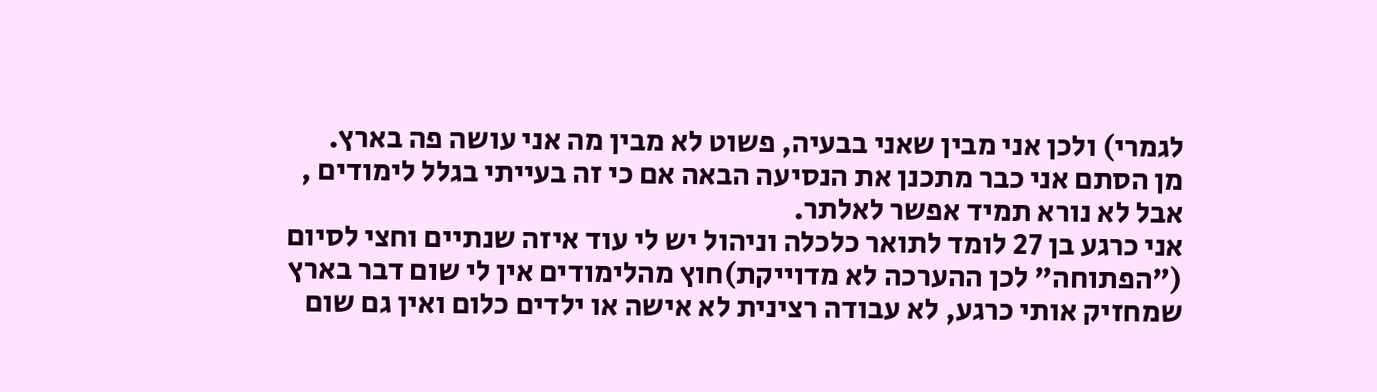לגמרי) ולכן אני מבין שאני בבעיה, פשוט לא מבין מה אני עושה פה בארץ.
מן הסתם אני כבר מתכנן את הנסיעה הבאה אם כי זה בעייתי בגלל לימודים , אבל לא נורא תמיד אפשר לאלתר.
אני כרגע בן 27 לומד לתואר כלכלה וניהול יש לי עוד איזה שנתיים וחצי לסיום ("הפתוחה" לכן ההערכה לא מדוייקת)חוץ מהלימודים אין לי שום דבר בארץ שמחזיק אותי כרגע, לא עבודה רצינית לא אישה או ילדים כלום ואין גם שום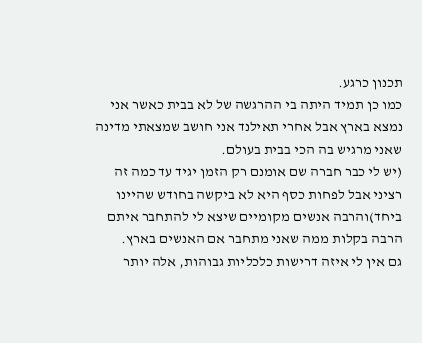תכנון כרגע.
כמו כן תמיד היתה בי ההרגשה של לא בבית כאשר אני נמצא בארץ אבל אחרי תאילנד אני חושב שמצאתי מדינה שאני מרגיש בה הכי בבית בעולם.
(יש לי כבר חברה שם אומנם רק הזמן יגיד עד כמה זה רציני אבל לפחות כסף היא לא ביקשה בחודש שהיינו ביחד)והרבה אנשים מקומיים שיצא לי להתחבר איתם הרבה בקלות ממה שאני מתחבר אם האנשים בארץ.
גם אין לי איזה דרישות כלכליות גבוהות, אלה יותר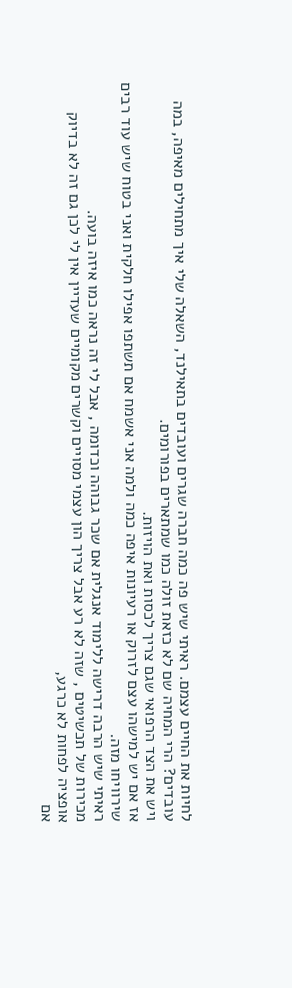לחיות את החיים עצמם. ראיתי שיש פה כמה חברה שגרים ועובדים בתאילנד, השאלה שלי איך מתחילים מאיפה, במה עובדים? הרי המחיה שם לא כזאת זולה כמו שמתארים בפורומים.
ויש את הצד הרפואי שגם צריך לכסות ואת הויזות.
אז אם יש למישהו עצם לזרוק או רעיונות איפה כמה ולמה אני אשמח אם תשתפו אפילו חלקית ואני בטוח שיש עוד רבים שירוויחו מזה.
ראיתי שיש הרבה דרישה ללימוד אנגלית אם שכר גבוהה וכדומה , אבל לי זה נראה כמו איזה בועה.
מכירות של תכשיטים , שזה לא רע אבל צריך הון עצמי מסויים וקשרים מקומיים שעדיין אין לי לכן גם זה לא בדיוק אופציה לפחות לא כרגע,
אם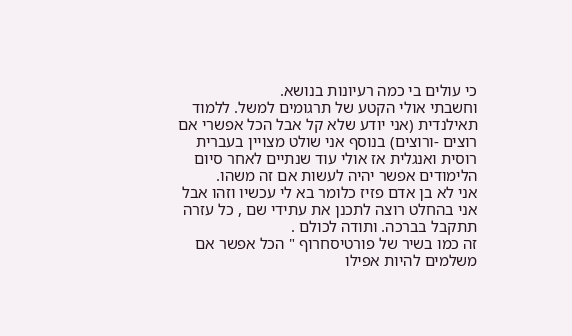כי עולים בי כמה רעיונות בנושא.
וחשבתי אולי הקטע של תרגומים למשל. ללמוד תאילנדית (אני יודע שלא קל אבל הכל אפשרי אם רוצים -ורוצים) בנוסף אני שולט מצויין בעברית רוסית ואנגלית אז אולי עוד שנתיים לאחר סיום הלימודים אפשר יהיה לעשות אם זה משהו.
אני לא בן אדם פזיז כלומר בא לי עכשיו וזהו אבל אני בהחלט רוצה לתכנן את עתידי שם , כל עזרה תתקבל בברכה. ותודה לכולם .
זה כמו בשיר של פורטיסחרוף " הכל אפשר אם משלמים להיות אפילו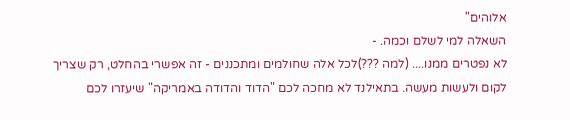אלוהים"
השאלה למי לשלם וכמה. -
לא נפטרים ממנו.... (למה ???)לכל אלה שחולמים ומתכננים - זה אפשרי בהחלט, רק שצריך לקום ולעשות מעשה. בתאילנד לא מחכה לכם "הדוד והדודה באמריקה" שיעזרו לכם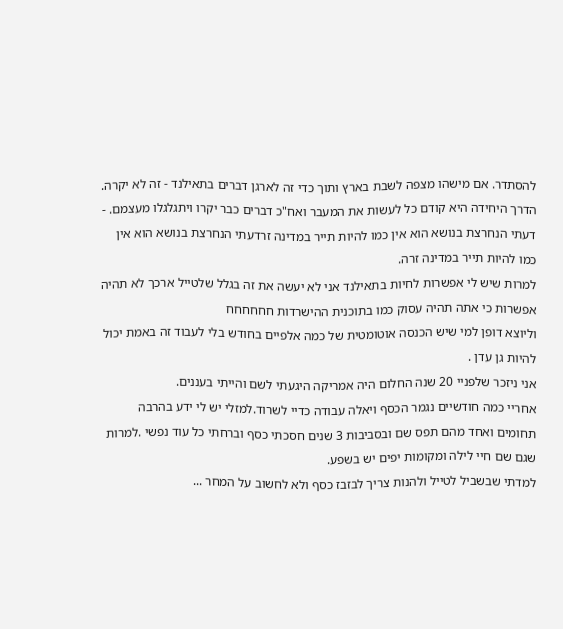להסתדר. אם מישהו מצפה לשבת בארץ ותוך כדי זה לארגן דברים בתאילנד - זה לא יקרה. הדרך היחידה היא קודם כל לעשות את המעבר ואח"כ דברים כבר יקרו ויתגלגלו מעצמם. -
דעתי הנחרצת בנושא הוא אין כמו להיות תייר במדינה זרדעתי הנחרצת בנושא הוא אין כמו להיות תייר במדינה זרה.
למרות שיש לי אפשרות לחיות בתאילנד אני לא יעשה את זה בגלל שלטייל ארכך לא תהיה אפשרות כי אתה תהיה עסוק כמו בתוכנית ההישרדות חחחחחח
וליוצא דופן למי שיש הכנסה אוטומטית של כמה אלפיים בחודש בלי לעבוד זה באמת יכול להיות גן עדן .
אני ניזכר שלפניי 20 שנה החלום היה אמריקה היגעתי לשם והייתי בעננים.
אחריי כמה חודשיים נגמר הכסף ויאלה עבודה כדיי לשרוד.למזלי יש לי ידע בהרבה תחומים ואחד מהם תפס שם ובסביבות 3 שנים חסכתי כסף וברחתי כל עוד נפשי .למרות שגם שם חיי לילה ומקומות יפים יש בשפע.
למדתי שבשביל לטייל ולהנות צריך לבזבז כסף ולא לחשוב על המחר ...